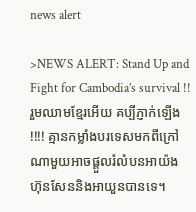news alert

>NEWS ALERT: Stand Up and Fight for Cambodia’s survival !! រួមឈាមខ្មែរអើយ គប្បីភ្ញាក់ឡើង !!!! គ្មានកម្លាំងបរទេសមកពីក្រៅណាមួយអាចផ្តួលរំលំបនអាយ៉ង ហ៊ុនសែននិងអាយួនបានទេ។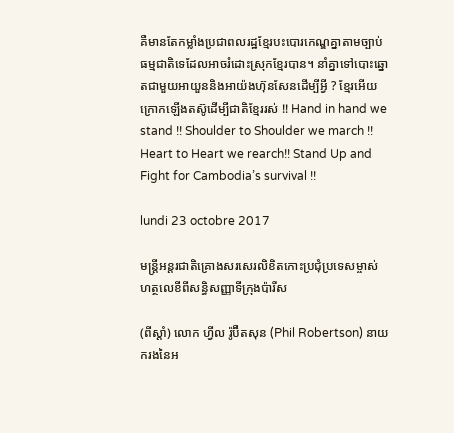គឺមានតែកម្លាំងប្រជាពលរដ្ឋខ្មែរបះបោរកេណ្ឌគ្នាតាមច្បាប់ធម្មជាតិទេដែលអាចរំដោះស្រុកខ្មែរបាន។ នាំគ្នាទៅបោះឆ្នោតជាមួយអាយួននិងអាយ៉ងហ៊ុនសែនដើម្បីអ្វី ? ខ្មែរអើយក្រោកឡើងតស៊ូដើម្បីជាតិខ្មែររស់ !! Hand in hand we stand !! Shoulder to Shoulder we march !! Heart to Heart we rearch!! Stand Up and Fight for Cambodia’s survival !!

lundi 23 octobre 2017

មន្ត្រីអន្តរជាតិគ្រោងសរសេរលិខិតកោះប្រជុំប្រទេសម្ចាស់ហត្ថលេខីពីសន្ធិសញ្ញាទីក្រុងប៉ារីស

(ពីស្ដាំ) លោក ហ្វីល រ៉ូប៊ឺតសុន (Phil Robertson) នាយករងនៃអ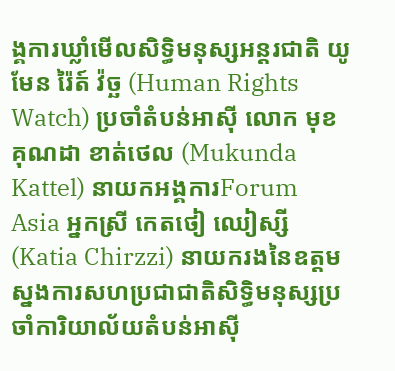ង្គការឃ្លាំមើលសិទ្ធិមនុស្សអន្តរជាតិ យូមែន រ៉ៃត៍ វ៉ច្ឆ (Human Rights Watch) ប្រចាំតំបន់អាស៊ី លោក មុខគុណដា ខាត់ថេល (Mukunda Kattel) នាយកអង្គការForum Asia អ្នកស្រី កេតថៀ ឈៀស្សី (Katia Chirzzi) នាយករងនៃឧត្តមស្នងការសហប្រជាជាតិសិទ្ធិមនុស្សប្រចាំការិយាល័យតំបន់អាស៊ី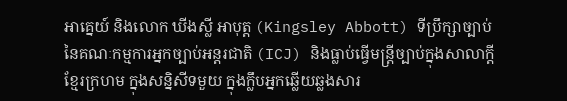អាគ្នេយ៍ និងលោក ឃីងស្លី អាបុត្ត (Kingsley Abbott) ទីប្រឹក្សាច្បាប់នៃគណៈកម្មការអ្នកច្បាប់អន្តរជាតិ (ICJ) និងធ្លាប់ធ្វើមន្ត្រីច្បាប់ក្នុងសាលាក្ដីខ្មែរក្រហម ក្នុងសន្និសីទមួយ ក្នុងក្លឹបអ្នកឆ្លើយឆ្លងសារ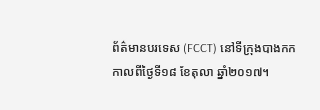ព័ត៌មានបរទេស (FCCT) នៅទីក្រុងបាងកក កាលពីថ្ងៃទី១៨ ខែតុលា ឆ្នាំ២០១៧។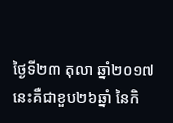ថ្ងៃទី២៣ តុលា ឆ្នាំ២០១៧ នេះគឺជាខួប២៦ឆ្នាំ នៃកិ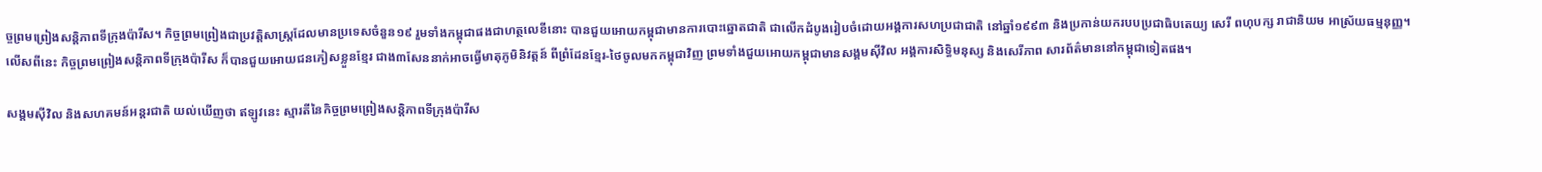ច្ចព្រមព្រៀងសន្តិភាពទីក្រុងប៉ារីស។ កិច្ចព្រមព្រៀងជាប្រវត្តិសាស្ត្រដែលមានប្រទេសចំនួន១៩ រួមទាំងកម្ពុជាផងជាហត្ថលេខីនោះ បានជួយអោយកម្ពុជាមានការបោះឆ្នោតជាតិ ជាលើកដំបូងរៀបចំដោយអង្គការសហប្រជាជាតិ នៅឆ្នាំ១៩៩៣ និងប្រកាន់យករបបប្រជាធិបតេយ្យ សេរី ពហុបក្ស រាជានិយម អាស្រ័យធម្មនុញ្ញ។
លើសពីនេះ កិច្ចព្រមព្រៀងសន្តិភាពទីក្រុងប៉ារីស ក៏បានជួយអោយជនភៀសខ្លួនខ្មែរ ជាង៣សែននាក់អាចធ្វើមាតុភូមិនិវត្តន៍ ពីព្រំដែនខ្មែរ-ថៃចូលមកកម្ពុជាវិញ ព្រមទាំងជួយអោយកម្ពុជាមានសង្គមស៊ីវិល អង្គការសិទ្ធិមនុស្ស និងសេរីភាព សារព័ត៌មាននៅកម្ពុជាទៀតផង។

សង្គមស៊ីវិល និងសហគមន៍អន្តរជាតិ យល់ឃើញថា ឥឡូវនេះ ស្មារតីនៃកិច្ចព្រមព្រៀងសន្តិភាពទីក្រុងប៉ារីស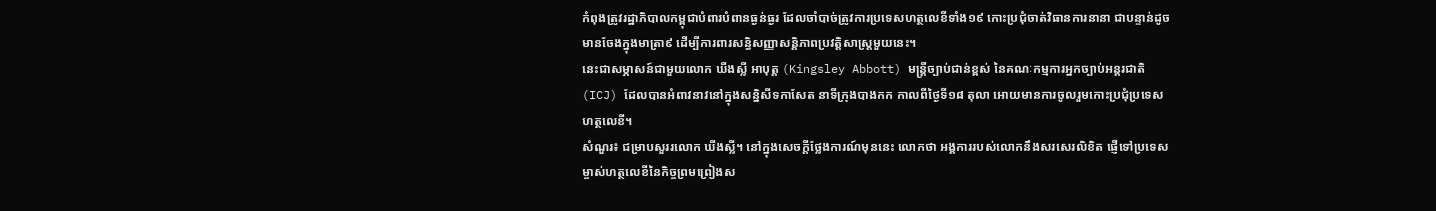កំពុងត្រូវរដ្ឋាភិបាលកម្ពុជាបំពារបំពានធ្ងន់ធ្ងរ ដែលចាំបាច់ត្រូវការប្រទេសហត្ថលេខីទាំង១៩ កោះប្រជុំចាត់វិធានការនានា ជាបន្ទាន់ដូចមានចែងក្នុងមាត្រា៩ ដើម្បីការពារសន្ធិសញ្ញាសន្តិភាពប្រវត្តិសាស្ត្រមួយនេះ។
នេះជាសម្ភាសន៍ជាមួយលោក ឃីងស្លី អាបុត្ត (Kingsley Abbott) មន្ត្រីច្បាប់ជាន់ខ្ពស់ នៃគណៈកម្មការអ្នកច្បាប់អន្តរជាតិ (ICJ) ដែលបានអំពាវនាវនៅក្នុងសន្និសីទកាសែត នាទីក្រុងបាងកក កាលពីថ្ងៃទី១៨ តុលា អោយមានការចូលរួមកោះប្រជុំប្រទេសហត្ថលេខី។
សំណួរ៖ ជម្រាបសួររលោក ឃីងស្លី។ នៅក្នុងសេចក្ដីថ្លែងការណ៍មុននេះ លោកថា អង្គការរបស់លោកនឹងសរសេរលិខិត ផ្ញើទៅប្រទេសម្ចាស់ហត្ថលេខីនៃកិច្ចព្រមព្រៀងស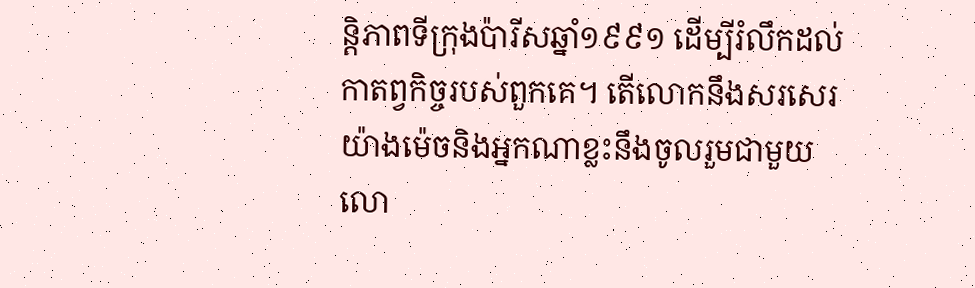ន្តិភាពទីក្រុងប៉ារីសឆ្នាំ១៩៩១ ដើម្បីរំលឹកដល់កាតព្វកិច្ចរបស់ពួកគេ។ តើលោកនឹងសរសេរយ៉ាងម៉េចនិងអ្នកណាខ្លះនឹងចូលរួមជាមួយលោ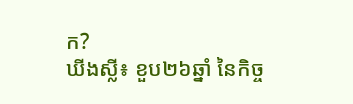ក?
ឃីងស្លី៖ ខួប២៦ឆ្នាំ នៃកិច្ច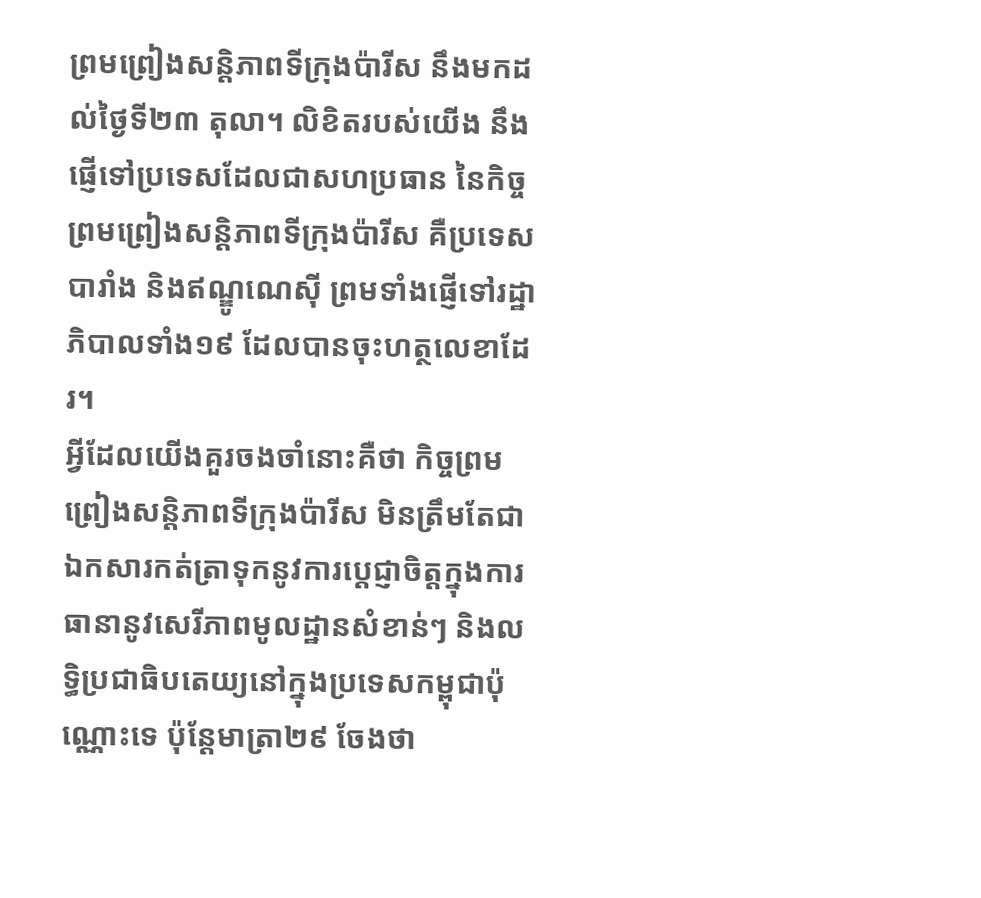ព្រមព្រៀងសន្តិភាពទីក្រុងប៉ារីស នឹងមកដល់ថ្ងៃទី២៣ តុលា។ លិខិតរបស់យើង នឹងផ្ញើទៅប្រទេសដែលជាសហប្រធាន នៃកិច្ចព្រមព្រៀងសន្តិភាពទីក្រុងប៉ារីស គឺប្រទេសបារាំង និងឥណ្ឌូណេស៊ី ព្រមទាំងផ្ញើទៅរដ្ឋាភិបាលទាំង១៩ ដែលបានចុះហត្ថលេខាដែរ។
អ្វីដែលយើងគួរចងចាំនោះគឺថា កិច្ចព្រមព្រៀងសន្តិភាពទីក្រុងប៉ារីស មិនត្រឹមតែជាឯកសារកត់ត្រាទុកនូវការប្ដេជ្ញាចិត្តក្នុងការធានានូវសេរីភាពមូលដ្ឋានសំខាន់ៗ និងលទ្ធិប្រជាធិបតេយ្យនៅក្នុងប្រទេសកម្ពុជាប៉ុណ្ណោះទេ ប៉ុន្តែមាត្រា២៩ ចែងថា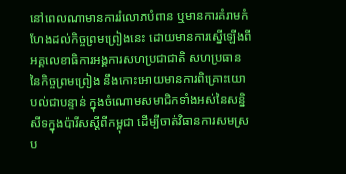នៅពេលណាមានការរំលោភបំពាន ឬមានការគំរាមកំហែងដល់កិច្ចព្រមព្រៀងនេះ ដោយមានការស្នើឡើងពីអគ្គលេខាធិការអង្គការសហប្រជាជាតិ សហប្រធាននៃកិច្ចព្រមព្រៀង នឹងកោះអោយមានការពិគ្រោះយោបល់ជាបន្ទាន់ ក្នុងចំណោមសមាជិកទាំងអស់នៃសន្និសីទក្នុងប៉ារីសស្ដីពីកម្ពុជា ដើម្បីចាត់វិធានការសមស្រប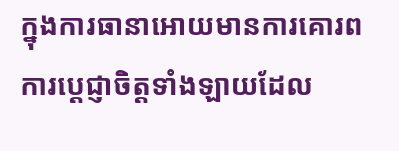ក្នុងការធានាអោយមានការគោរពការប្ដេជ្ញាចិត្តទាំងឡាយដែល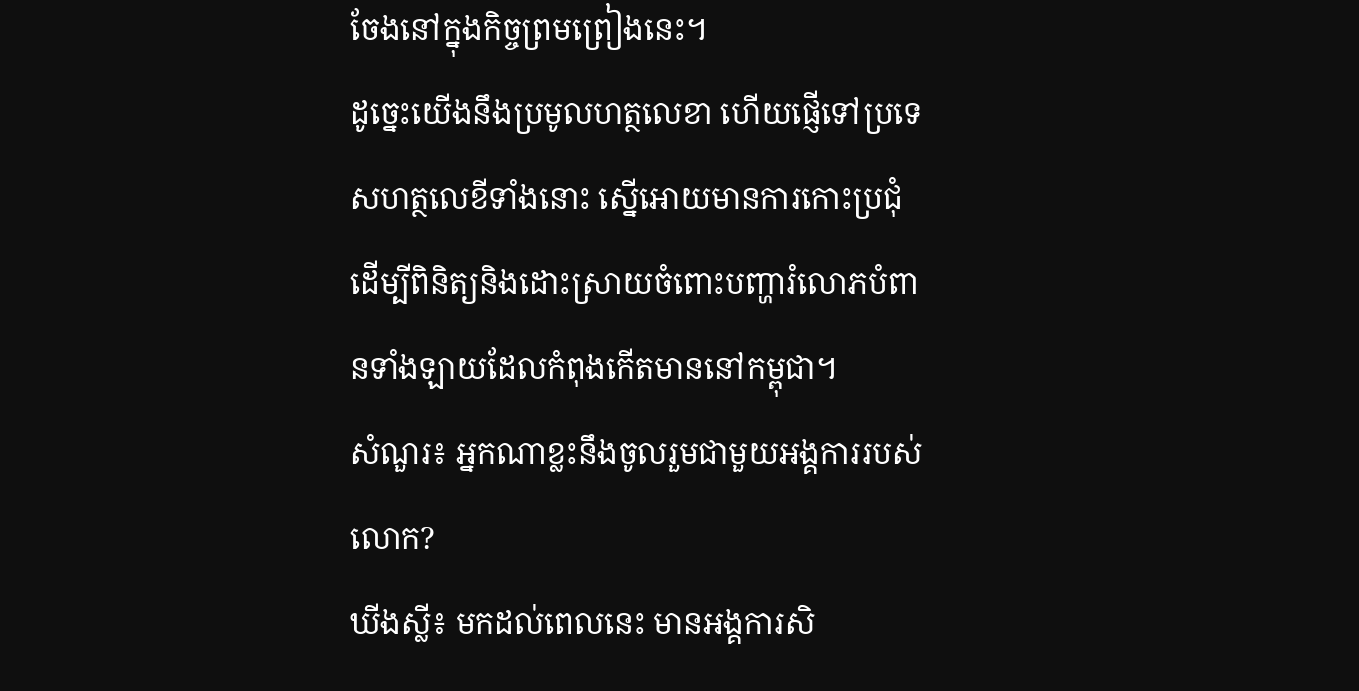ចែងនៅក្នុងកិច្ចព្រមព្រៀងនេះ។
ដូច្នេះយើងនឹងប្រមូលហត្ថលេខា ហើយផ្ញើទៅប្រទេសហត្ថលេខីទាំងនោះ ស្នើអោយមានការកោះប្រជុំដើម្បីពិនិត្យនិងដោះស្រាយចំពោះបញ្ហារំលោភបំពានទាំងឡាយដែលកំពុងកើតមាននៅកម្ពុជា។
សំណួរ៖ អ្នកណាខ្លះនឹងចូលរួមជាមួយអង្គការរបស់លោក?
ឃីងស្លី៖ មកដល់ពេលនេះ មានអង្គការសិ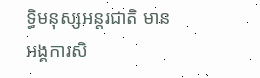ទ្ធិមនុស្សអន្តរជាតិ មានអង្គការសិ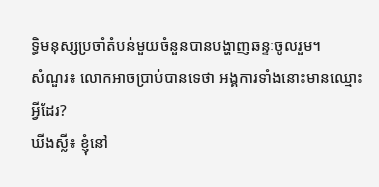ទ្ធិមនុស្សប្រចាំតំបន់មួយចំនួនបានបង្ហាញឆន្ទៈចូលរួម។
សំណួរ៖ លោកអាចប្រាប់បានទេថា អង្គការទាំងនោះមានឈ្មោះអ្វីដែរ?
ឃីងស្លី៖ ខ្ញុំនៅ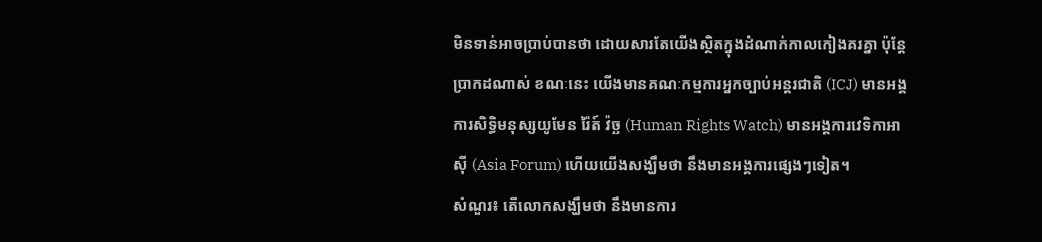មិនទាន់អាចប្រាប់បានថា ដោយសារតែយើងស្ថិតក្នុងដំណាក់កាលកៀងគរគ្នា ប៉ុន្តែប្រាកដណាស់ ខណៈនេះ យើងមានគណៈកម្មការអ្នកច្បាប់អន្តរជាតិ (ICJ) មានអង្គការសិទ្ធិមនុស្សយូមែន រ៉ៃត៍ វ៉ច្ឆ (Human Rights Watch) មានអង្គការវេទិកាអាស៊ី (Asia Forum) ហើយយើងសង្ឃឹមថា នឹងមានអង្គការផ្សេងៗទៀត។
សំណួរ៖ តើលោកសង្ឃឹមថា នឹងមានការ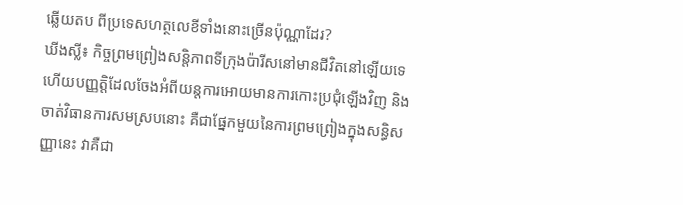ឆ្លើយតប ពីប្រទេសហត្ថលេខីទាំងនោះច្រើនប៉ុណ្ណាដែរ?
ឃីងស្លី៖ កិច្ចព្រមព្រៀងសន្តិភាពទីក្រុងប៉ារីសនៅមានជីវិតនៅឡើយទេ ហើយបញ្ញត្តិដែលចែងអំពីយន្តការអោយមានការកោះប្រជុំឡើងវិញ និងចាត់វិធានការសមស្របនោះ គឺជាផ្នែកមួយនៃការព្រមព្រៀងក្នុងសន្ធិសញ្ញានេះ វាគឺជា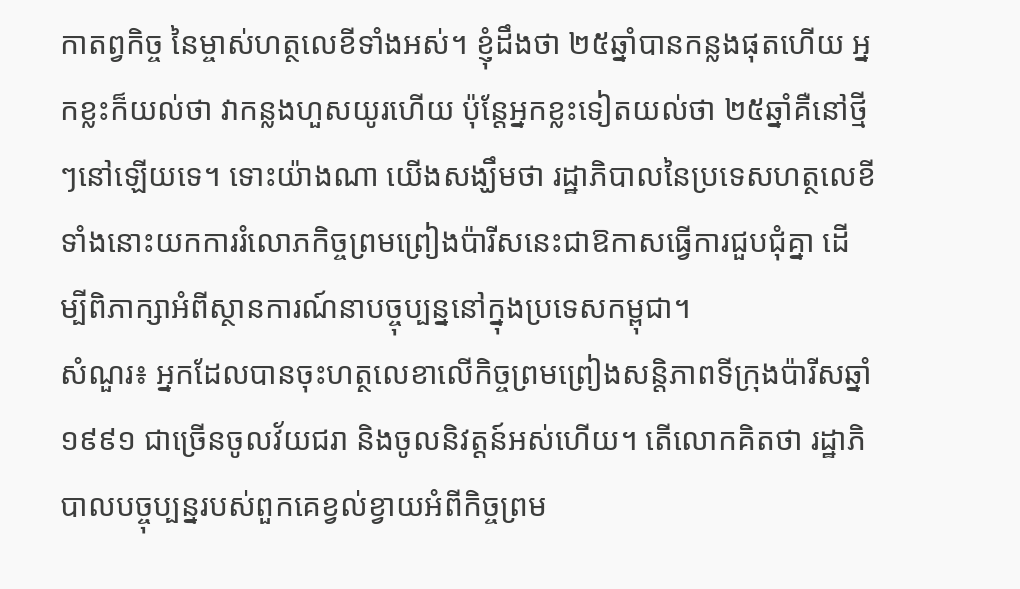កាតព្វកិច្ច នៃម្ចាស់ហត្ថលេខីទាំងអស់។ ខ្ញុំដឹងថា ២៥ឆ្នាំបានកន្លងផុតហើយ អ្នកខ្លះក៏យល់ថា វាកន្លងហួសយូរហើយ ប៉ុន្តែអ្នកខ្លះទៀតយល់ថា ២៥ឆ្នាំគឺនៅថ្មីៗនៅឡើយទេ។ ទោះយ៉ាងណា យើងសង្ឃឹមថា រដ្ឋាភិបាលនៃប្រទេសហត្ថលេខីទាំងនោះយកការរំលោភកិច្ចព្រមព្រៀងប៉ារីសនេះជាឱកាសធ្វើការជួបជុំគ្នា ដើម្បីពិភាក្សាអំពីស្ថានការណ៍នាបច្ចុប្បន្ននៅក្នុងប្រទេសកម្ពុជា។
សំណួរ៖ អ្នកដែលបានចុះហត្ថលេខាលើកិច្ចព្រមព្រៀងសន្តិភាពទីក្រុងប៉ារីសឆ្នាំ១៩៩១ ជាច្រើនចូលវ័យជរា និងចូលនិវត្តន៍អស់ហើយ។ តើលោកគិតថា រដ្ឋាភិបាលបច្ចុប្បន្នរបស់ពួកគេខ្វល់ខ្វាយអំពីកិច្ចព្រម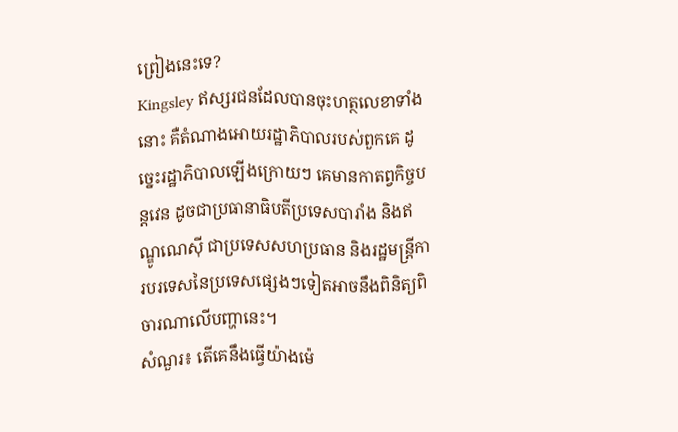ព្រៀងនេះទេ?
Kingsley ឥស្សរជនដែលបានចុះហត្ថលេខាទាំងនោះ គឺតំណាងអោយរដ្ឋាភិបាលរបស់ពួកគេ ដូច្នេះរដ្ឋាភិបាលឡើងក្រោយៗ គេមានកាតព្វកិច្ចបន្តវេន ដូចជាប្រធានាធិបតីប្រទេសបារាំង និងឥណ្ឌូណេស៊ី ជាប្រទេសសហប្រធាន និងរដ្ឋមន្ត្រីការបរទេសនៃប្រទេសផ្សេងៗទៀតអាចនឹងពិនិត្យពិចារណាលើបញ្ហានេះ។
សំណួរ៖ តើគេនឹងធ្វើយ៉ាងម៉េ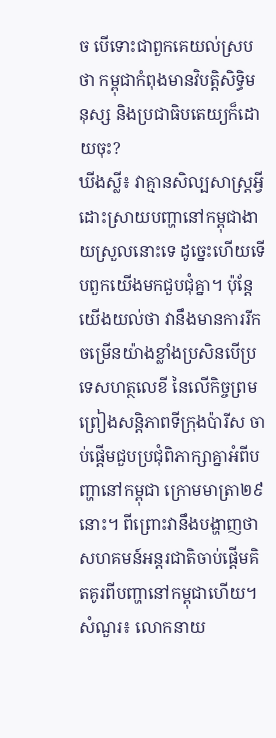ច បើទោះជាពួកគេយល់ស្របថា កម្ពុជាកំពុងមានវិបត្តិសិទ្ធិមនុស្ស និងប្រជាធិបតេយ្យក៏ដោយចុះ?
ឃីងស្លី៖ វាគ្មានសិល្បសាស្ត្រអ្វីដោះស្រាយបញ្ហានៅកម្ពុជាងាយស្រួលនោះទេ ដូច្នេះហើយទើបពួកយើងមកជួបជុំគ្នា។ ប៉ុន្តែ យើងយល់ថា វានឹងមានការរីកចម្រើនយ៉ាងខ្លាំងប្រសិនបើប្រទេសហត្ថលេខី នៃលើកិច្ចព្រមព្រៀងសន្តិភាពទីក្រុងប៉ារីស ចាប់ផ្ដើមជួបប្រជុំពិភាក្សាគ្នាអំពីបញ្ហានៅកម្ពុជា ក្រោមមាត្រា២៩នោះ។ ពីព្រោះវានឹងបង្ហាញថា សហគមន៍អន្តរជាតិចាប់ផ្តើមគិតគូរពីបញ្ហានៅកម្ពុជាហើយ។
សំណួរ៖ លោកនាយ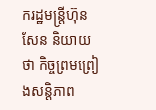ករដ្ឋមន្ត្រីហ៊ុន សែន និយាយថា កិច្ចព្រមព្រៀងសន្តិភាព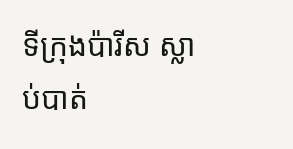ទីក្រុងប៉ារីស ស្លាប់បាត់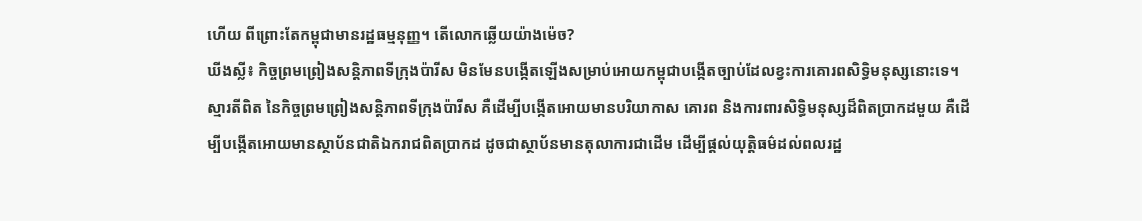ហើយ ពីព្រោះតែកម្ពុជាមានរដ្ឋធម្មនុញ្ញ។ តើលោកឆ្លើយយ៉ាងម៉េច?
ឃីងស្លី៖ កិច្ចព្រមព្រៀងសន្តិភាពទីក្រុងប៉ារីស មិនមែនបង្កើតឡើងសម្រាប់អោយកម្ពុជាបង្កើតច្បាប់ដែលខ្វះការគោរពសិទ្ធិមនុស្សនោះទេ។ ស្មារតីពិត នៃកិច្ចព្រមព្រៀងសន្តិភាពទីក្រុងប៉ារីស គឺដើម្បីបង្កើតអោយមានបរិយាកាស គោរព និងការពារសិទ្ធិមនុស្សដ៏ពិតប្រាកដមួយ គឺដើម្បីបង្កើតអោយមានស្ថាប័នជាតិឯករាជពិតប្រាកដ ដូចជាស្ថាប័នមានតុលាការជាដើម ដើម្បីផ្ដល់យុត្តិធម៌ដល់ពលរដ្ឋ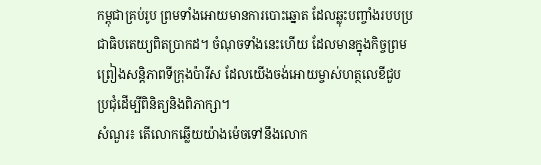កម្ពុជាគ្រប់រូប ព្រមទាំងអោយមានការបោះឆ្នោត ដែលឆ្លុះបញ្ចាំងរបបប្រជាធិបតេយ្យពិតប្រាកដ។ ចំណុចទាំងនេះហើយ ដែលមានក្នុងកិច្ចព្រមព្រៀងសន្តិភាពទីក្រុងប៉ារីស ដែលយើងចង់អោយម្ចាស់ហត្ថលេខីជួបប្រជុំដើម្បីពិនិត្យនិងពិភាក្សា។
សំណួរ៖ តើលោកឆ្លើយយ៉ាងម៉េចទៅនឹងលោក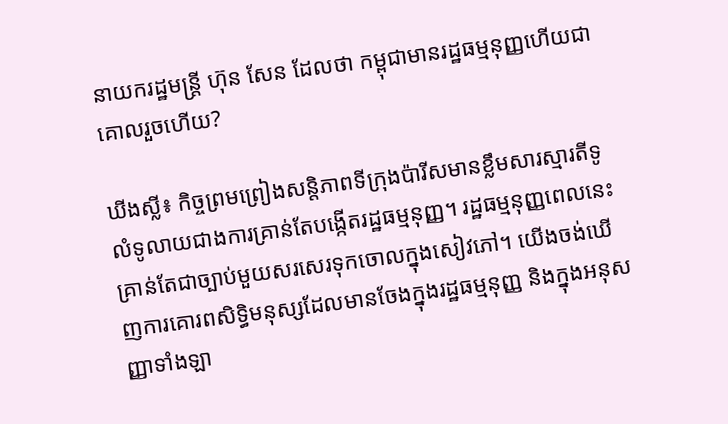នាយករដ្ឋមន្ត្រី ហ៊ុន សែន ដែលថា កម្ពុជាមានរដ្ឋធម្មនុញ្ញហើយជាគោលរួចហើយ?

ឃីងស្លី៖ កិច្ចព្រមព្រៀងសន្តិភាពទីក្រុងប៉ារីសមានខ្លឹមសារស្មារតីទូលំទូលាយជាងការគ្រាន់តែបង្កើតរដ្ឋធម្មនុញ្ញ។ រដ្ឋធម្មនុញ្ញពេលនេះគ្រាន់តែជាច្បាប់មួយសរសេរទុកចោលក្នុងសៀវភៅ។ យើងចង់ឃើញការគោរពសិទ្ធិមនុស្សដែលមានចែងក្នុងរដ្ឋធម្មនុញ្ញ និងក្នុងអនុសញ្ញាទាំងឡា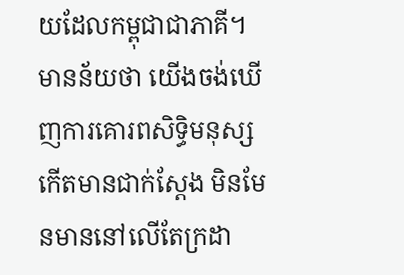យដែលកម្ពុជាជាភាគី។ មានន័យថា យើងចង់ឃើញការគោរពសិទ្ធិមនុស្សកើតមានជាក់ស្ដែង មិនមែនមាននៅលើតែក្រដា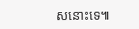សនោះទេ៕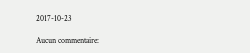2017-10-23

Aucun commentaire: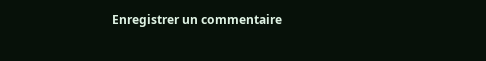Enregistrer un commentaire